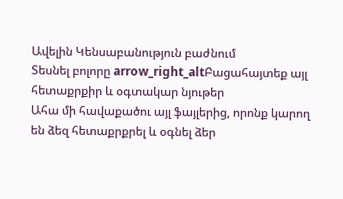Ավելին Կենսաբանություն բաժնում
Տեսնել բոլորը arrow_right_altԲացահայտեք այլ հետաքրքիր և օգտակար նյութեր
Ահա մի հավաքածու այլ ֆայլերից, որոնք կարող են ձեզ հետաքրքրել և օգնել ձեր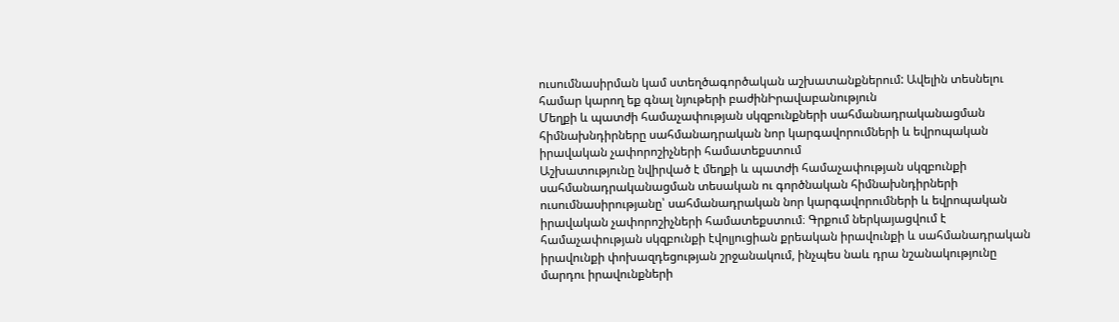ուսումնասիրման կամ ստեղծագործական աշխատանքներում: Ավելին տեսնելու համար կարող եք գնալ նյութերի բաժինԻրավաբանություն
Մեղքի և պատժի համաչափության սկզբունքների սահմանադրականացման հիմնախնդիրները սահմանադրական նոր կարգավորումների և եվրոպական իրավական չափորոշիչների համատեքստում
Աշխատությունը նվիրված է մեղքի և պատժի համաչափության սկզբունքի սահմանադրականացման տեսական ու գործնական հիմնախնդիրների ուսումնասիրությանը՝ սահմանադրական նոր կարգավորումների և եվրոպական իրավական չափորոշիչների համատեքստում։ Գրքում ներկայացվում է համաչափության սկզբունքի էվոլյուցիան քրեական իրավունքի և սահմանադրական իրավունքի փոխազդեցության շրջանակում, ինչպես նաև դրա նշանակությունը մարդու իրավունքների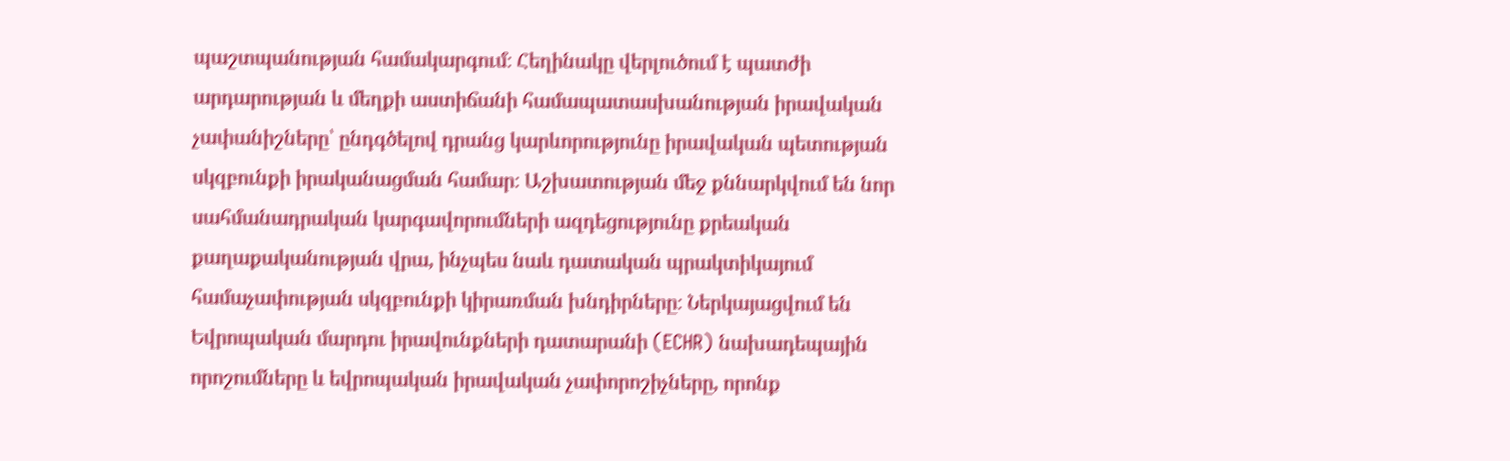պաշտպանության համակարգում։ Հեղինակը վերլուծում է պատժի արդարության և մեղքի աստիճանի համապատասխանության իրավական չափանիշները՝ ընդգծելով դրանց կարևորությունը իրավական պետության սկզբունքի իրականացման համար։ Աշխատության մեջ քննարկվում են նոր սահմանադրական կարգավորումների ազդեցությունը քրեական քաղաքականության վրա, ինչպես նաև դատական պրակտիկայում համաչափության սկզբունքի կիրառման խնդիրները։ Ներկայացվում են Եվրոպական մարդու իրավունքների դատարանի (ECHR) նախադեպային որոշումները և եվրոպական իրավական չափորոշիչները, որոնք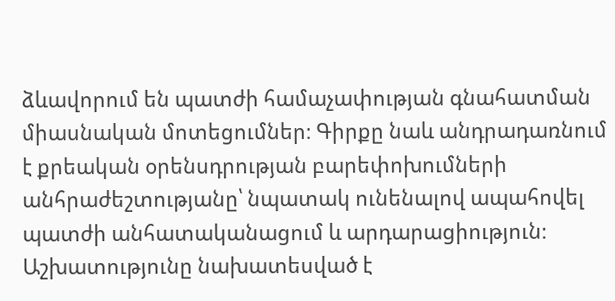ձևավորում են պատժի համաչափության գնահատման միասնական մոտեցումներ։ Գիրքը նաև անդրադառնում է քրեական օրենսդրության բարեփոխումների անհրաժեշտությանը՝ նպատակ ունենալով ապահովել պատժի անհատականացում և արդարացիություն։ Աշխատությունը նախատեսված է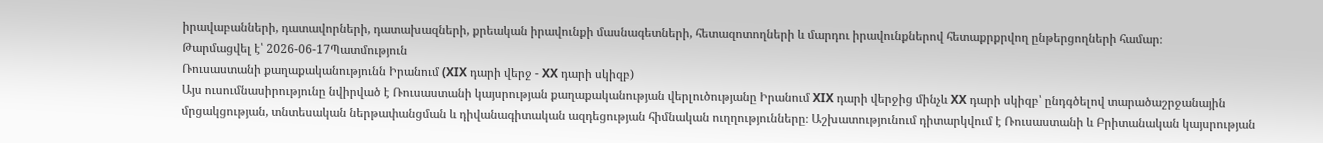իրավաբանների, դատավորների, դատախազների, քրեական իրավունքի մասնագետների, հետազոտողների և մարդու իրավունքներով հետաքրքրվող ընթերցողների համար։
Թարմացվել է՝ 2026-06-17Պատմություն
Ռուսաստանի քաղաքականությունն Իրանում (XIX դարի վերջ - XX դարի սկիզբ)
Այս ուսումնասիրությունը նվիրված է Ռուսաստանի կայսրության քաղաքականության վերլուծությանը Իրանում XIX դարի վերջից մինչև XX դարի սկիզբ՝ ընդգծելով տարածաշրջանային մրցակցության, տնտեսական ներթափանցման և դիվանագիտական ազդեցության հիմնական ուղղությունները։ Աշխատությունում դիտարկվում է Ռուսաստանի և Բրիտանական կայսրության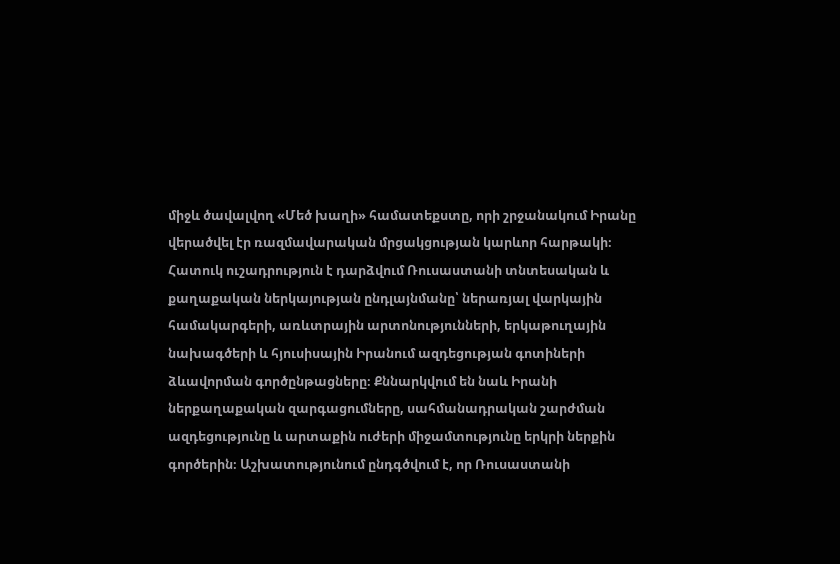միջև ծավալվող «Մեծ խաղի» համատեքստը, որի շրջանակում Իրանը վերածվել էր ռազմավարական մրցակցության կարևոր հարթակի։ Հատուկ ուշադրություն է դարձվում Ռուսաստանի տնտեսական և քաղաքական ներկայության ընդլայնմանը՝ ներառյալ վարկային համակարգերի, առևտրային արտոնությունների, երկաթուղային նախագծերի և հյուսիսային Իրանում ազդեցության գոտիների ձևավորման գործընթացները։ Քննարկվում են նաև Իրանի ներքաղաքական զարգացումները, սահմանադրական շարժման ազդեցությունը և արտաքին ուժերի միջամտությունը երկրի ներքին գործերին։ Աշխատությունում ընդգծվում է, որ Ռուսաստանի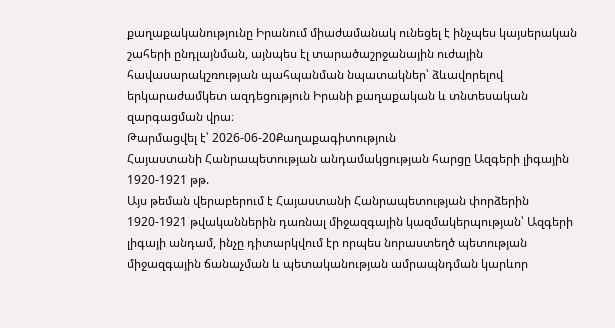քաղաքականությունը Իրանում միաժամանակ ունեցել է ինչպես կայսերական շահերի ընդլայնման, այնպես էլ տարածաշրջանային ուժային հավասարակշռության պահպանման նպատակներ՝ ձևավորելով երկարաժամկետ ազդեցություն Իրանի քաղաքական և տնտեսական զարգացման վրա։
Թարմացվել է՝ 2026-06-20Քաղաքագիտություն
Հայաստանի Հանրապետության անդամակցության հարցը Ազգերի լիգային 1920-1921 թթ.
Այս թեման վերաբերում է Հայաստանի Հանրապետության փորձերին 1920-1921 թվականներին դառնալ միջազգային կազմակերպության՝ Ազգերի լիգայի անդամ, ինչը դիտարկվում էր որպես նորաստեղծ պետության միջազգային ճանաչման և պետականության ամրապնդման կարևոր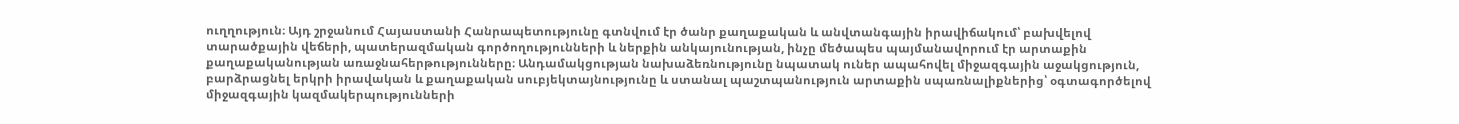ուղղություն։ Այդ շրջանում Հայաստանի Հանրապետությունը գտնվում էր ծանր քաղաքական և անվտանգային իրավիճակում՝ բախվելով տարածքային վեճերի, պատերազմական գործողությունների և ներքին անկայունության, ինչը մեծապես պայմանավորում էր արտաքին քաղաքականության առաջնահերթությունները։ Անդամակցության նախաձեռնությունը նպատակ ուներ ապահովել միջազգային աջակցություն, բարձրացնել երկրի իրավական և քաղաքական սուբյեկտայնությունը և ստանալ պաշտպանություն արտաքին սպառնալիքներից՝ օգտագործելով միջազգային կազմակերպությունների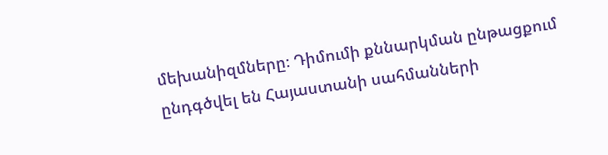մեխանիզմները։ Դիմումի քննարկման ընթացքում ընդգծվել են Հայաստանի սահմանների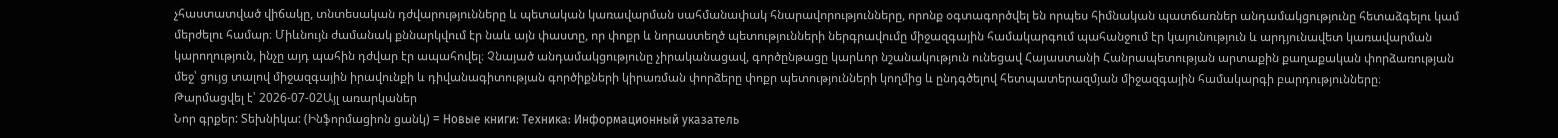չհաստատված վիճակը, տնտեսական դժվարությունները և պետական կառավարման սահմանափակ հնարավորությունները, որոնք օգտագործվել են որպես հիմնական պատճառներ անդամակցությունը հետաձգելու կամ մերժելու համար։ Միևնույն ժամանակ քննարկվում էր նաև այն փաստը, որ փոքր և նորաստեղծ պետությունների ներգրավումը միջազգային համակարգում պահանջում էր կայունություն և արդյունավետ կառավարման կարողություն, ինչը այդ պահին դժվար էր ապահովել։ Չնայած անդամակցությունը չիրականացավ, գործընթացը կարևոր նշանակություն ունեցավ Հայաստանի Հանրապետության արտաքին քաղաքական փորձառության մեջ՝ ցույց տալով միջազգային իրավունքի և դիվանագիտության գործիքների կիրառման փորձերը փոքր պետությունների կողմից և ընդգծելով հետպատերազմյան միջազգային համակարգի բարդությունները։
Թարմացվել է՝ 2026-07-02Այլ առարկաներ
Նոր գրքեր: Տեխնիկա: (Ինֆորմացիոն ցանկ) = Новые книги: Техника: Информационный указатель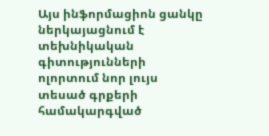Այս ինֆորմացիոն ցանկը ներկայացնում է տեխնիկական գիտությունների ոլորտում նոր լույս տեսած գրքերի համակարգված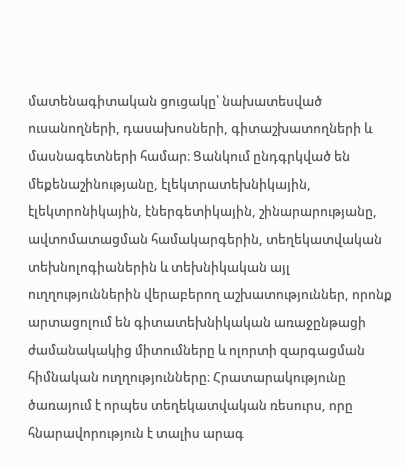մատենագիտական ցուցակը՝ նախատեսված ուսանողների, դասախոսների, գիտաշխատողների և մասնագետների համար։ Ցանկում ընդգրկված են մեքենաշինությանը, էլեկտրատեխնիկային, էլեկտրոնիկային, էներգետիկային, շինարարությանը, ավտոմատացման համակարգերին, տեղեկատվական տեխնոլոգիաներին և տեխնիկական այլ ուղղություններին վերաբերող աշխատություններ, որոնք արտացոլում են գիտատեխնիկական առաջընթացի ժամանակակից միտումները և ոլորտի զարգացման հիմնական ուղղությունները։ Հրատարակությունը ծառայում է որպես տեղեկատվական ռեսուրս, որը հնարավորություն է տալիս արագ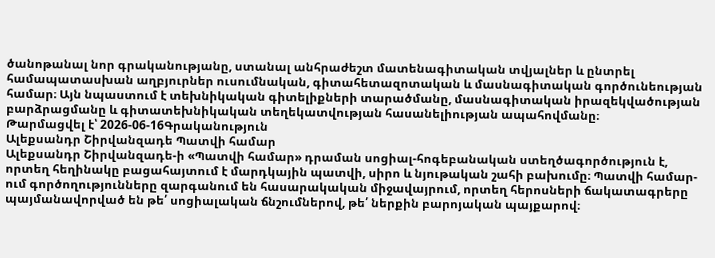ծանոթանալ նոր գրականությանը, ստանալ անհրաժեշտ մատենագիտական տվյալներ և ընտրել համապատասխան աղբյուրներ ուսումնական, գիտահետազոտական և մասնագիտական գործունեության համար։ Այն նպաստում է տեխնիկական գիտելիքների տարածմանը, մասնագիտական իրազեկվածության բարձրացմանը և գիտատեխնիկական տեղեկատվության հասանելիության ապահովմանը։
Թարմացվել է՝ 2026-06-16Գրականություն
Ալեքսանդր Շիրվանզադե Պատվի համար
Ալեքսանդր Շիրվանզադե-ի «Պատվի համար» դրաման սոցիալ-հոգեբանական ստեղծագործություն է, որտեղ հեղինակը բացահայտում է մարդկային պատվի, սիրո և նյութական շահի բախումը։ Պատվի համար-ում գործողությունները զարգանում են հասարակական միջավայրում, որտեղ հերոսների ճակատագրերը պայմանավորված են թե՛ սոցիալական ճնշումներով, թե՛ ներքին բարոյական պայքարով։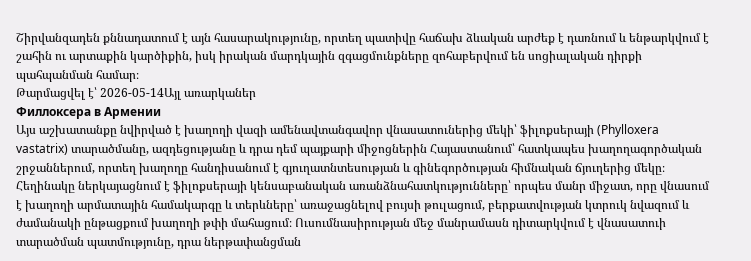Շիրվանզադեն քննադատում է այն հասարակությունը, որտեղ պատիվը հաճախ ձևական արժեք է դառնում և ենթարկվում է շահին ու արտաքին կարծիքին, իսկ իրական մարդկային զգացմունքները զոհաբերվում են սոցիալական դիրքի պահպանման համար։
Թարմացվել է՝ 2026-05-14Այլ առարկաներ
Филлоксера в Армении
Այս աշխատանքը նվիրված է խաղողի վազի ամենավտանգավոր վնասատուներից մեկի՝ ֆիլոքսերայի (Phylloxera vastatrix) տարածմանը, ազդեցությանը և դրա դեմ պայքարի միջոցներին Հայաստանում՝ հատկապես խաղողագործական շրջաններում, որտեղ խաղողը հանդիսանում է գյուղատնտեսության և գինեգործության հիմնական ճյուղերից մեկը։ Հեղինակը ներկայացնում է ֆիլոքսերայի կենսաբանական առանձնահատկությունները՝ որպես մանր միջատ, որը վնասում է խաղողի արմատային համակարգը և տերևները՝ առաջացնելով բույսի թուլացում, բերքատվության կտրուկ նվազում և ժամանակի ընթացքում խաղողի թփի մահացում։ Ուսումնասիրության մեջ մանրամասն դիտարկվում է վնասատուի տարածման պատմությունը, դրա ներթափանցման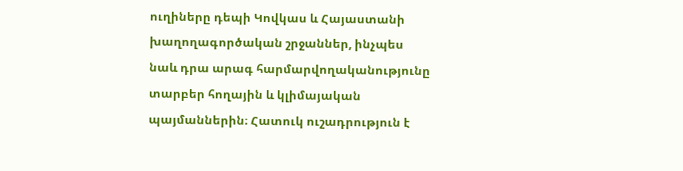ուղիները դեպի Կովկաս և Հայաստանի խաղողագործական շրջաններ, ինչպես նաև դրա արագ հարմարվողականությունը տարբեր հողային և կլիմայական պայմաններին։ Հատուկ ուշադրություն է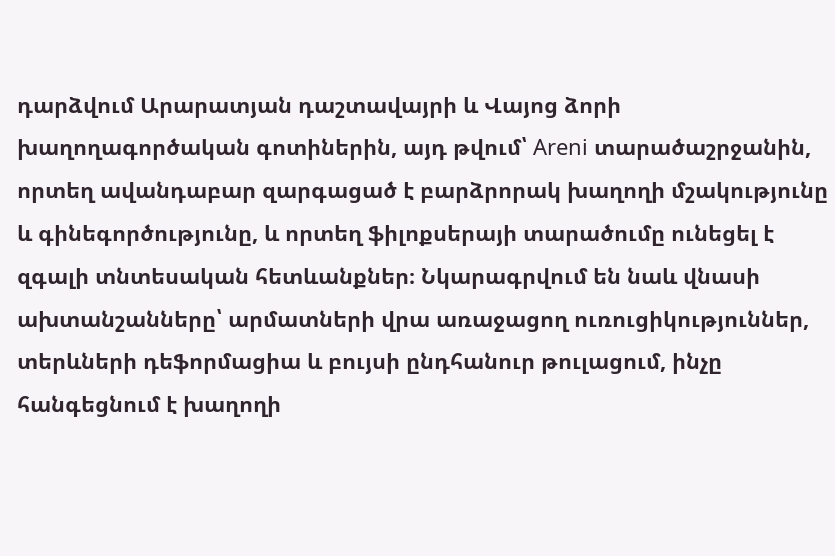դարձվում Արարատյան դաշտավայրի և Վայոց ձորի խաղողագործական գոտիներին, այդ թվում՝ Areni տարածաշրջանին, որտեղ ավանդաբար զարգացած է բարձրորակ խաղողի մշակությունը և գինեգործությունը, և որտեղ ֆիլոքսերայի տարածումը ունեցել է զգալի տնտեսական հետևանքներ։ Նկարագրվում են նաև վնասի ախտանշանները՝ արմատների վրա առաջացող ուռուցիկություններ, տերևների դեֆորմացիա և բույսի ընդհանուր թուլացում, ինչը հանգեցնում է խաղողի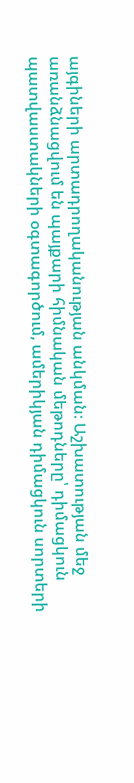այգիների արտադրողականության անկման։ Աշխատության մեջ առանձնացվում են պայքարի հիմնական մեթոդները՝ դիմացկուն պատվաստակների օգտագործում, ամերիկյան դիմացկուն սորտերի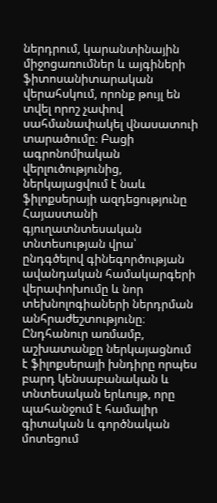ներդրում, կարանտինային միջոցառումներ և այգիների ֆիտոսանիտարական վերահսկում, որոնք թույլ են տվել որոշ չափով սահմանափակել վնասատուի տարածումը։ Բացի ագրոնոմիական վերլուծությունից, ներկայացվում է նաև ֆիլոքսերայի ազդեցությունը Հայաստանի գյուղատնտեսական տնտեսության վրա՝ ընդգծելով գինեգործության ավանդական համակարգերի վերափոխումը և նոր տեխնոլոգիաների ներդրման անհրաժեշտությունը։ Ընդհանուր առմամբ, աշխատանքը ներկայացնում է ֆիլոքսերայի խնդիրը որպես բարդ կենսաբանական և տնտեսական երևույթ, որը պահանջում է համալիր գիտական և գործնական մոտեցում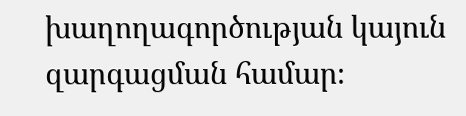խաղողագործության կայուն զարգացման համար։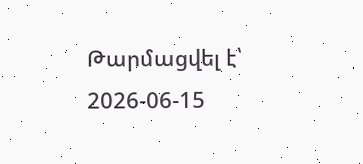Թարմացվել է՝ 2026-06-15